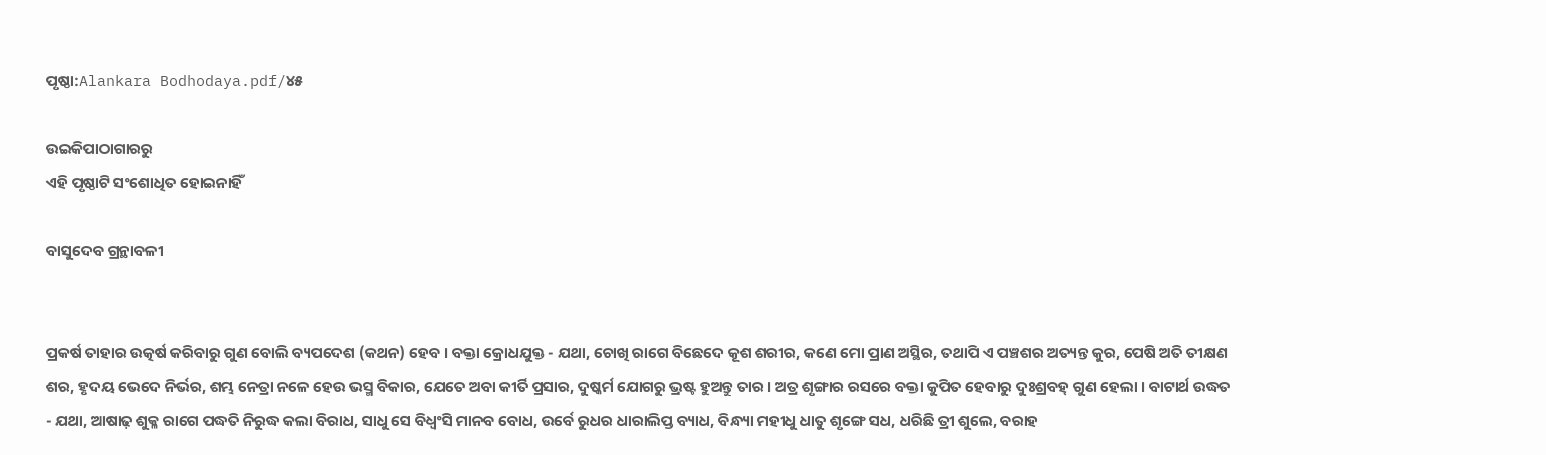ପୃଷ୍ଠା:Alankara Bodhodaya.pdf/୪୫

ଉଇକିପାଠାଗାର‌ରୁ
ଏହି ପୃଷ୍ଠାଟି ସଂଶୋଧିତ ହୋଇନାହିଁ

ବାସୁଦେବ ଗ୍ରନ୍ଥାବଳୀ


ପ୍ରକର୍ଷ ତାହାର ଉତ୍କର୍ଷ କରିବାରୁ ଗୁଣ ବୋଲି ବ୍ୟପଦେଶ (କଥନ) ହେବ । ବକ୍ତା କ୍ରୋଧଯୁକ୍ତ - ଯଥା, ଚୋଖି ରାଗେ ବିଛେଦେ କୂଶ ଶରୀର, କଣେ ମୋ ପ୍ରାଣ ଅସ୍ଥିର, ତଥାପି ଏ ପଞ୍ଚଶର ଅତ୍ୟନ୍ତ କୁର, ପେଷି ଅତି ତୀକ୍ଷଣ ଶର, ହୃଦୟ ଭେଦେ ନିର୍ଭର, ଶମ୍ଭ ନେତ୍ରା ନଳେ ହେଉ ଭସ୍ମ ବିକାର, ଯେତେ ଅବା କୀର୍ତି ପ୍ରସାର, ଦୁଷ୍କର୍ମ ଯୋଗରୁ ଭ୍ରଷ୍ଟ ହୁଅନ୍ତୁ ତାର । ଅତ୍ର ଶୃଙ୍ଗାର ରସରେ ବକ୍ତା କୁପିତ ହେବାରୁ ଦୁଃଶ୍ରବହ୍ ଗୁଣ ହେଲା । ବାଟାର୍ଥ ଉଦ୍ଧତ - ଯଥା, ଆଷାଢ଼ ଶୁକ୍ଳ ରାଗେ ପଦ୍ଧତି ନିରୁଦ୍ଧ କଲା ବିରାଧ, ସାଧୁ ସେ ବିଧ୍ବଂସି ମାନବ ବୋଧ, ଉର୍ବେ ରୁଧର ଧାରାଲିପ୍ତ ବ୍ୟାଧ, ବିନ୍ଧ୍ୟା ମହୀଧୁ ଧାତୁ ଶୃଙ୍ଗେ ସଧ, ଧରିଛି ତ୍ରୀ ଶୁଲେ, ବରାହ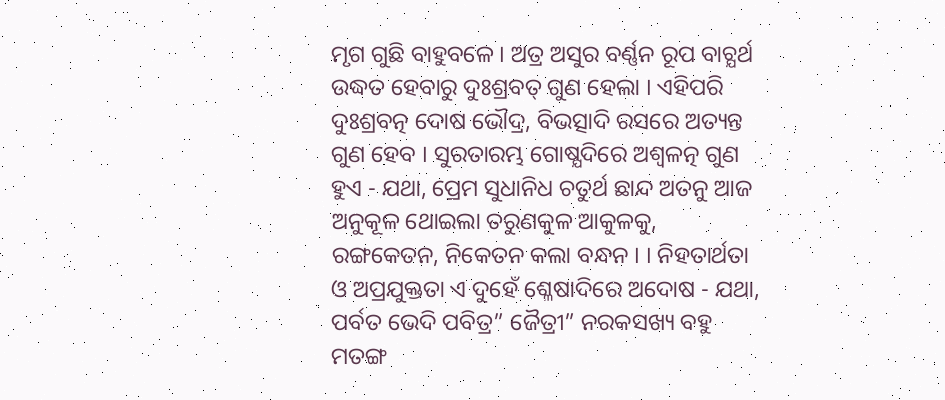ମୃଗ ଗୁଛି ବାହୁବଳେ । ଅତ୍ର ଅସୁର ବର୍ଣ୍ଣନ ରୂପ ବାଚ୍ଯର୍ଥ ଉଦ୍ଧତ ହେବାରୁ ଦୁଃଶ୍ରବତ୍ ଗୁଣ ହେଲା । ଏହିପରି ଦୁଃଶ୍ରବତ୍ନ ଦୋଷ ଭୌଦ୍ର, ବିଭତ୍ସାଦି ରସରେ ଅତ୍ୟନ୍ତ ଗୁଣ ହେବ । ସୁରତାରମ୍ଭ ଗୋଷ୍ଯଦିରେ ଅଶ୍ବଳତ୍ନ ଗୁଣ ହୁଏ - ଯଥା, ପ୍ରେମ ସୁଧାନିଧ ଚତୁର୍ଥ ଛାନ୍ଦ ଅତନୁ ଆଜ ଅନୁକୂଳ ଥୋଇଲା ତରୁଣକୁଳ ଆକୁଳକୁ, ରଙ୍ଗକେତନ, ନିକେତନ କଲା ବନ୍ଧନ । । ନିହତାର୍ଥତା ଓ ଅପ୍ରଯୁକ୍ତତା ଏ ଦୁହେଁ ଶ୍ଳେଷାଦିରେ ଅଦୋଷ - ଯଥା, ପର୍ବତ ଭେଦି ପବିତ୍ର” ଜୈତ୍ରୀ” ନରକସଖ୍ୟ ବହୁ ମତଙ୍ଗ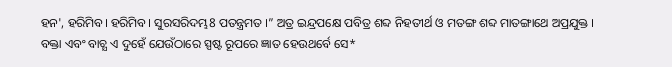ହନ', ହରିମିବ। ହରିମିବ। ସୁରସରିଦମ୍ଭ8 ପତନ୍ତ୍ରମତ ।” ଅତ୍ର ଇନ୍ଦ୍ରପକ୍ଷେ ପବିତ୍ର ଶବ୍ଦ ନିହତୀର୍ଥ ଓ ମତଙ୍ଗ ଶବ୍ଦ ମାତଙ୍ଗାଥେ ଅପ୍ରଯୁକ୍ତ । ବକ୍ତା ଏବଂ ବାଚ୍ଯ ଏ ଦୁହେଁ ଯେଉଁଠାରେ ସ୍ପଷ୍ଟ ରୂପରେ ଜ୍ଞାତ ହେଉଥର୍ବେ ସେ*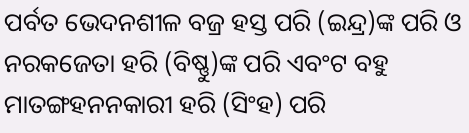ପର୍ବତ ଭେଦନଶୀଳ ବଜ୍ର ହସ୍ତ ପରି (ଇନ୍ଦ୍ର)ଙ୍କ ପରି ଓ ନରକଜେତା ହରି (ବିଷ୍ଣୁ)ଙ୍କ ପରି ଏବଂଟ ବହୁ ମାତଙ୍ଗହନନକାରୀ ହରି (ସିଂହ) ପରି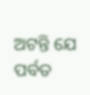ଅଟନ୍ତି ଯେ ପର୍ବତ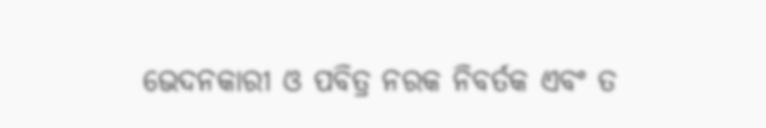ଭେଦନକାରୀ ଓ ପବିତ୍ର ନରକ ନିବର୍ତକ ଏବଂ ତ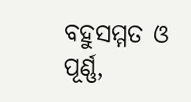ବହୁସମ୍ମତ ଓ ପୂର୍ଣ୍ଣ,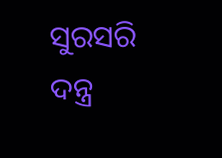ସୁରସରି ଦନ୍ତ୍ର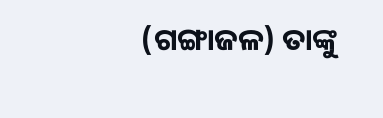(ଗଙ୍ଗାଜଳ) ତାଙ୍କୁ